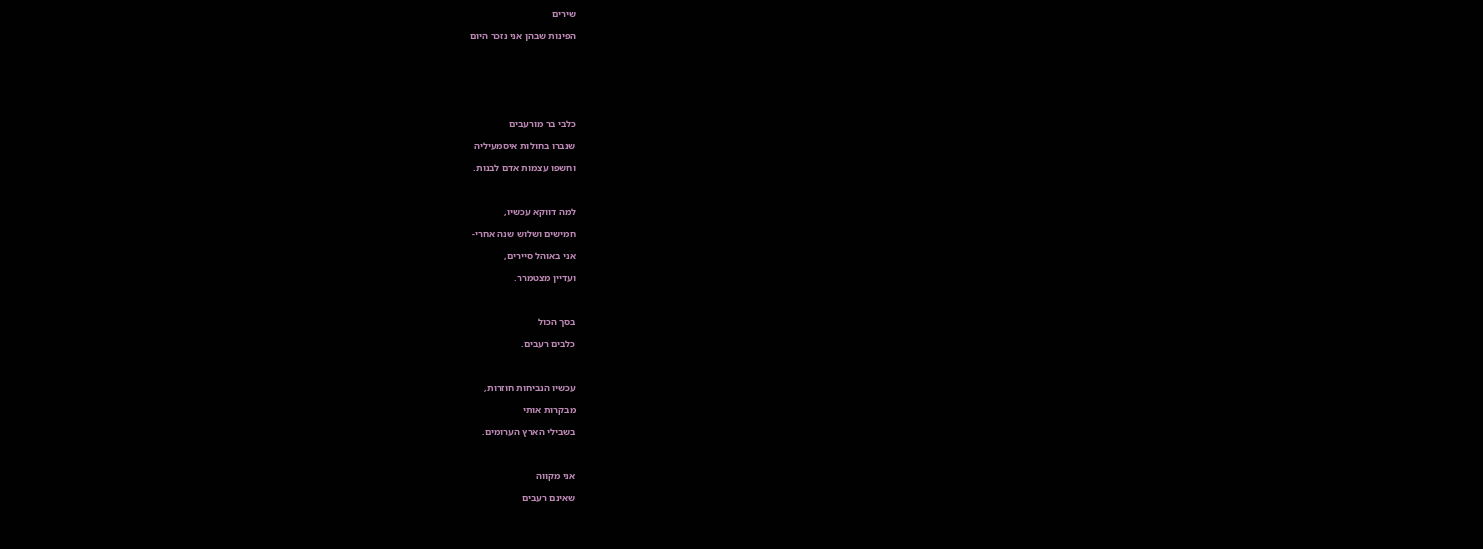שירים

הפינות שבהן אני נזכר היום







כלבי בר מורעבים

שנברו בחולות איסמעיליה

וחשפו עצמות אדם לבנות.



למה דווקא עכשיו,

חמישים ושלוש שנה אחרי-

אני באוהל סיירים,

ועדיין מצטמרר.



בסך הכול

כלבים רעבים.



עכשיו הנביחות חוזרות,

מבקרות אותי

בשבילי הארץ הערומים.



אני מקווה

שאינם רעבים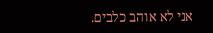אני לא אוהב כלבים.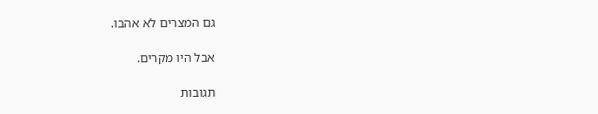גם המצרים לא אהבו.

אבל היו מקרים.

תגובות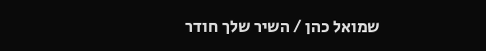שמואל כהן / השיר שלך חודר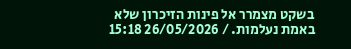בשקט מצמרר אל פינות הזיכרון שלא באמת נעלמות. / 26/05/2026 15:18